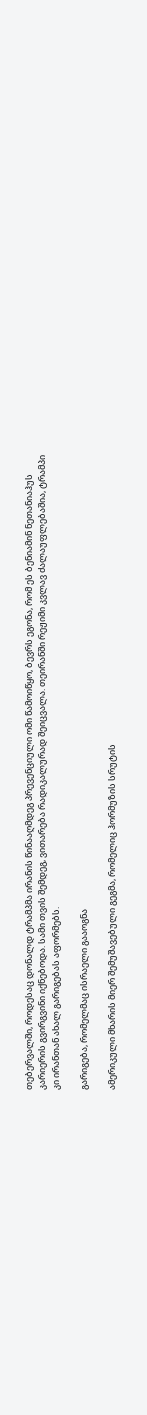თებერვალში, როდესაც დონალდ ტრამპმა ირანის წინააღმდეგ პრევენციული ომი წამოიწყო, ბევრს ეგონა, რომ ეს ბენიამინ ნეთანიაჰუს კარიერის გვირგვინი იქნებოდა. სამი თვის შემდეგ, ვითარება რადიკალურად შეიცვალა. თეირანში რეჟიმი კვლავ ძალაუფლებაშია, ტრამპი კი ირანთან ახალ გარიგებას აფორმებს.

გარიგება, რომელმაც ისრაელი გააოგნა

ამერიკული მხარის მიერ შემუშავებული გეგმა, რომელიც ჰორმუზის სრუტის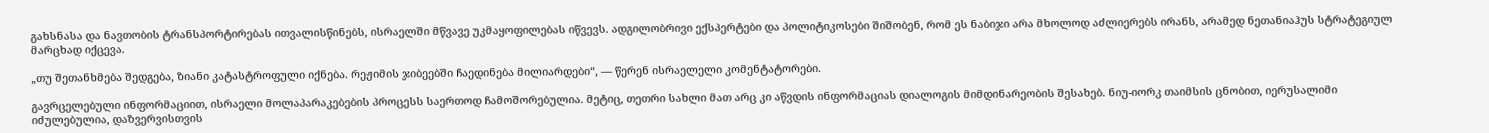გახსნასა და ნავთობის ტრანსპორტირებას ითვალისწინებს, ისრაელში მწვავე უკმაყოფილებას იწვევს. ადგილობრივი ექსპერტები და პოლიტიკოსები შიშობენ, რომ ეს ნაბიჯი არა მხოლოდ აძლიერებს ირანს, არამედ ნეთანიაჰუს სტრატეგიულ მარცხად იქცევა.

„თუ შეთანხმება შედგება, ზიანი კატასტროფული იქნება. რეჟიმის ჯიბეებში ჩაედინება მილიარდები“, — წერენ ისრაელელი კომენტატორები.

გავრცელებული ინფორმაციით, ისრაელი მოლაპარაკებების პროცესს საერთოდ ჩამოშორებულია. მეტიც, თეთრი სახლი მათ არც კი აწვდის ინფორმაციას დიალოგის მიმდინარეობის შესახებ. ნიუ-იორკ თაიმსის ცნობით, იერუსალიმი იძულებულია, დაზვერვისთვის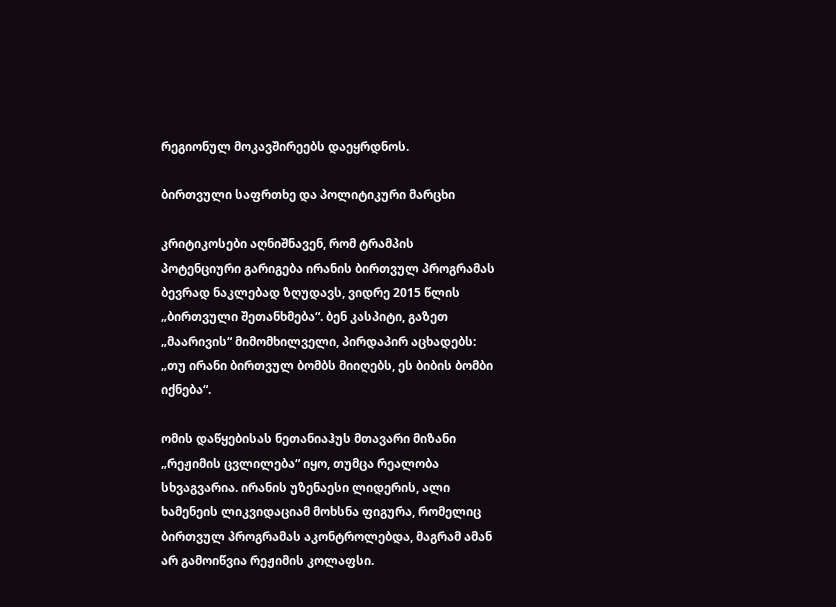რეგიონულ მოკავშირეებს დაეყრდნოს.

ბირთვული საფრთხე და პოლიტიკური მარცხი

კრიტიკოსები აღნიშნავენ, რომ ტრამპის პოტენციური გარიგება ირანის ბირთვულ პროგრამას ბევრად ნაკლებად ზღუდავს, ვიდრე 2015 წლის „ბირთვული შეთანხმება“. ბენ კასპიტი, გაზეთ „მაარივის“ მიმომხილველი, პირდაპირ აცხადებს: „თუ ირანი ბირთვულ ბომბს მიიღებს, ეს ბიბის ბომბი იქნება“.

ომის დაწყებისას ნეთანიაჰუს მთავარი მიზანი „რეჟიმის ცვლილება“ იყო, თუმცა რეალობა სხვაგვარია. ირანის უზენაესი ლიდერის, ალი ხამენეის ლიკვიდაციამ მოხსნა ფიგურა, რომელიც ბირთვულ პროგრამას აკონტროლებდა, მაგრამ ამან არ გამოიწვია რეჟიმის კოლაფსი.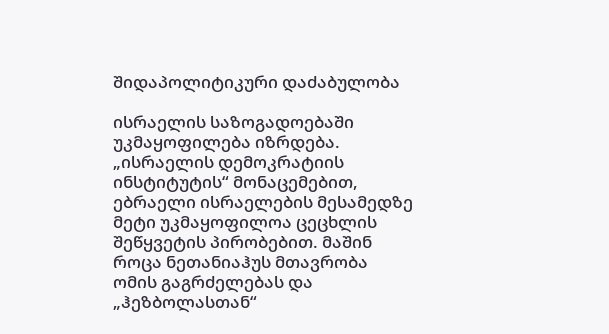შიდაპოლიტიკური დაძაბულობა

ისრაელის საზოგადოებაში უკმაყოფილება იზრდება. „ისრაელის დემოკრატიის ინსტიტუტის“ მონაცემებით, ებრაელი ისრაელების მესამედზე მეტი უკმაყოფილოა ცეცხლის შეწყვეტის პირობებით. მაშინ როცა ნეთანიაჰუს მთავრობა ომის გაგრძელებას და „ჰეზბოლასთან“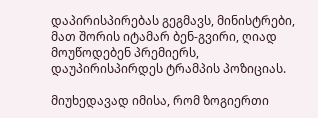დაპირისპირებას გეგმავს, მინისტრები, მათ შორის იტამარ ბენ-გვირი, ღიად მოუწოდებენ პრემიერს, დაუპირისპირდეს ტრამპის პოზიციას.

მიუხედავად იმისა, რომ ზოგიერთი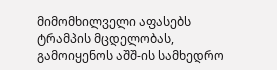მიმომხილველი აფასებს ტრამპის მცდელობას, გამოიყენოს აშშ-ის სამხედრო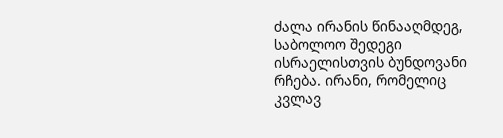ძალა ირანის წინააღმდეგ, საბოლოო შედეგი ისრაელისთვის ბუნდოვანი რჩება. ირანი, რომელიც კვლავ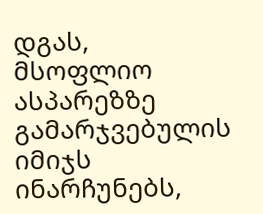დგას, მსოფლიო ასპარეზზე გამარჯვებულის იმიჯს ინარჩუნებს,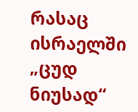რასაც ისრაელში „ცუდ ნიუსად“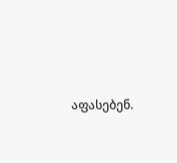აფასებენ.